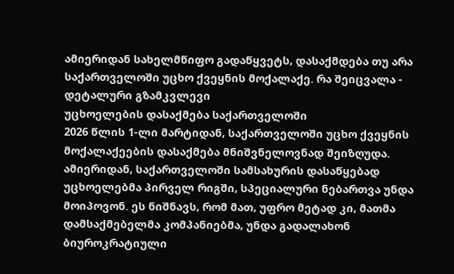ამიერიდან სახელმწიფო გადაწყვეტს, დასაქმდება თუ არა საქართველოში უცხო ქვეყნის მოქალაქე. რა შეიცვალა - დეტალური გზამკვლევი
უცხოელების დასაქმება საქართველოში
2026 წლის 1-ლი მარტიდან, საქართველოში უცხო ქვეყნის მოქალაქეების დასაქმება მნიშვნელოვნად შეიზღუდა.
ამიერიდან, საქართველოში სამსახურის დასაწყებად უცხოელებმა პირველ რიგში, სპეციალური ნებართვა უნდა მოიპოვონ. ეს ნიშნავს, რომ მათ, უფრო მეტად კი, მათმა დამსაქმებელმა კომპანიებმა, უნდა გადალახონ ბიუროკრატიული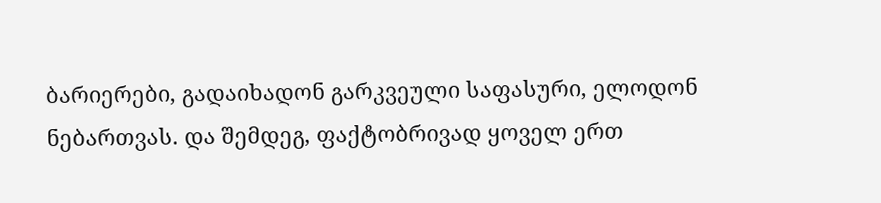ბარიერები, გადაიხადონ გარკვეული საფასური, ელოდონ ნებართვას. და შემდეგ, ფაქტობრივად ყოველ ერთ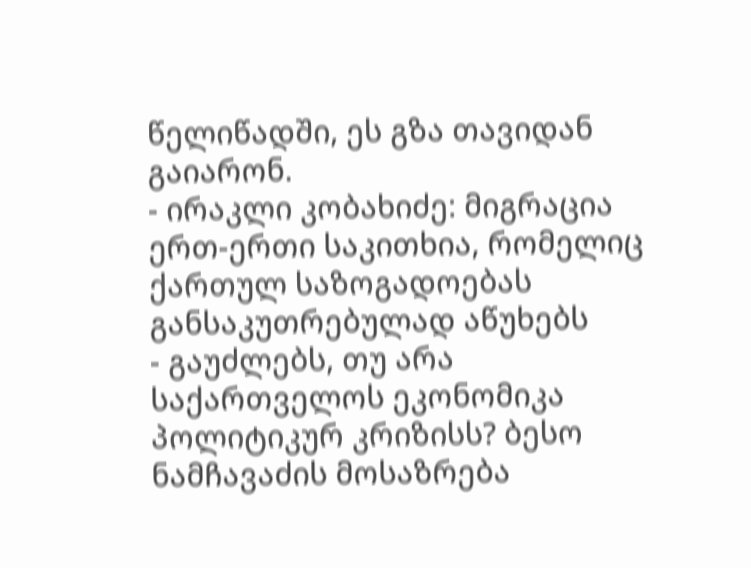წელიწადში, ეს გზა თავიდან გაიარონ.
- ირაკლი კობახიძე: მიგრაცია ერთ-ერთი საკითხია, რომელიც ქართულ საზოგადოებას განსაკუთრებულად აწუხებს
- გაუძლებს, თუ არა საქართველოს ეკონომიკა პოლიტიკურ კრიზისს? ბესო ნამჩავაძის მოსაზრება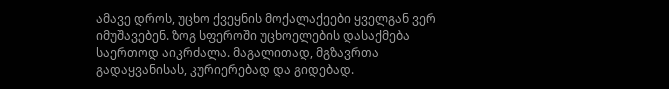ამავე დროს, უცხო ქვეყნის მოქალაქეები ყველგან ვერ იმუშავებენ. ზოგ სფეროში უცხოელების დასაქმება საერთოდ აიკრძალა. მაგალითად, მგზავრთა გადაყვანისას, კურიერებად და გიდებად.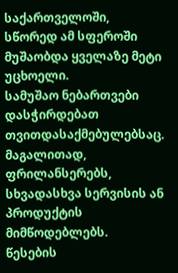საქართველოში, სწორედ ამ სფეროში მუშაობდა ყველაზე მეტი უცხოელი.
სამუშაო ნებართვები დასჭირდებათ თვითდასაქმებულებსაც. მაგალითად, ფრილანსერებს, სხვადასხვა სერვისის ან პროდუქტის მიმწოდებლებს.
წესების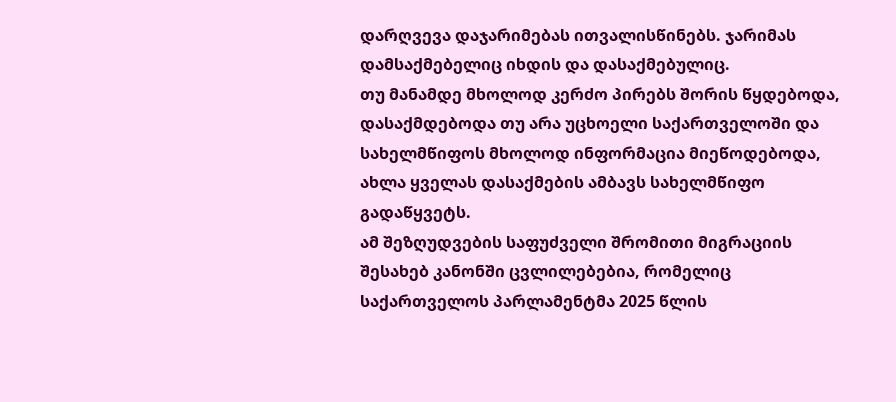დარღვევა დაჯარიმებას ითვალისწინებს. ჯარიმას დამსაქმებელიც იხდის და დასაქმებულიც.
თუ მანამდე მხოლოდ კერძო პირებს შორის წყდებოდა, დასაქმდებოდა თუ არა უცხოელი საქართველოში და სახელმწიფოს მხოლოდ ინფორმაცია მიეწოდებოდა, ახლა ყველას დასაქმების ამბავს სახელმწიფო გადაწყვეტს.
ამ შეზღუდვების საფუძველი შრომითი მიგრაციის შესახებ კანონში ცვლილებებია, რომელიც საქართველოს პარლამენტმა 2025 წლის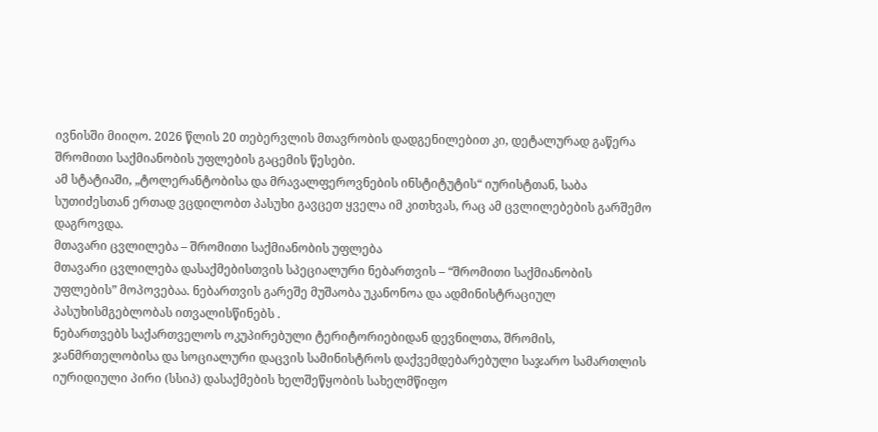ივნისში მიიღო. 2026 წლის 20 თებერვლის მთავრობის დადგენილებით კი, დეტალურად გაწერა შრომითი საქმიანობის უფლების გაცემის წესები.
ამ სტატიაში, „ტოლერანტობისა და მრავალფეროვნების ინსტიტუტის“ იურისტთან, საბა სუთიძესთან ერთად ვცდილობთ პასუხი გავცეთ ყველა იმ კითხვას, რაც ამ ცვლილებების გარშემო დაგროვდა.
მთავარი ცვლილება – შრომითი საქმიანობის უფლება
მთავარი ცვლილება დასაქმებისთვის სპეციალური ნებართვის – “შრომითი საქმიანობის უფლების” მოპოვებაა. ნებართვის გარეშე მუშაობა უკანონოა და ადმინისტრაციულ პასუხისმგებლობას ითვალისწინებს .
ნებართვებს საქართველოს ოკუპირებული ტერიტორიებიდან დევნილთა, შრომის, ჯანმრთელობისა და სოციალური დაცვის სამინისტროს დაქვემდებარებული საჯარო სამართლის იურიდიული პირი (სსიპ) დასაქმების ხელშეწყობის სახელმწიფო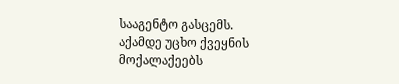სააგენტო გასცემს.
აქამდე უცხო ქვეყნის მოქალაქეებს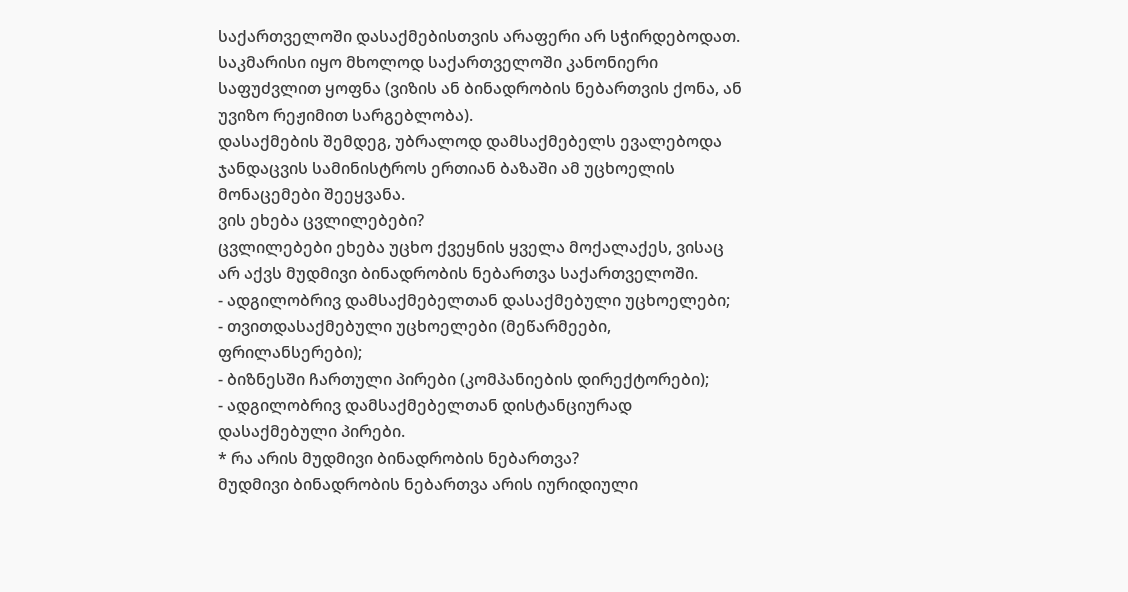საქართველოში დასაქმებისთვის არაფერი არ სჭირდებოდათ. საკმარისი იყო მხოლოდ საქართველოში კანონიერი საფუძვლით ყოფნა (ვიზის ან ბინადრობის ნებართვის ქონა, ან უვიზო რეჟიმით სარგებლობა).
დასაქმების შემდეგ, უბრალოდ დამსაქმებელს ევალებოდა ჯანდაცვის სამინისტროს ერთიან ბაზაში ამ უცხოელის მონაცემები შეეყვანა.
ვის ეხება ცვლილებები?
ცვლილებები ეხება უცხო ქვეყნის ყველა მოქალაქეს, ვისაც არ აქვს მუდმივი ბინადრობის ნებართვა საქართველოში.
- ადგილობრივ დამსაქმებელთან დასაქმებული უცხოელები;
- თვითდასაქმებული უცხოელები (მეწარმეები, ფრილანსერები);
- ბიზნესში ჩართული პირები (კომპანიების დირექტორები);
- ადგილობრივ დამსაქმებელთან დისტანციურად დასაქმებული პირები.
* რა არის მუდმივი ბინადრობის ნებართვა?
მუდმივი ბინადრობის ნებართვა არის იურიდიული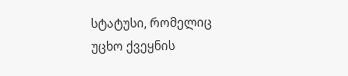სტატუსი, რომელიც უცხო ქვეყნის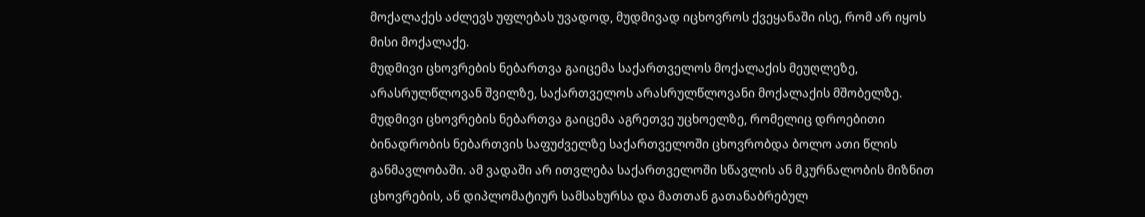მოქალაქეს აძლევს უფლებას უვადოდ, მუდმივად იცხოვროს ქვეყანაში ისე, რომ არ იყოს მისი მოქალაქე.
მუდმივი ცხოვრების ნებართვა გაიცემა საქართველოს მოქალაქის მეუღლეზე, არასრულწლოვან შვილზე, საქართველოს არასრულწლოვანი მოქალაქის მშობელზე.
მუდმივი ცხოვრების ნებართვა გაიცემა აგრეთვე უცხოელზე, რომელიც დროებითი ბინადრობის ნებართვის საფუძველზე საქართველოში ცხოვრობდა ბოლო ათი წლის განმავლობაში. ამ ვადაში არ ითვლება საქართველოში სწავლის ან მკურნალობის მიზნით ცხოვრების, ან დიპლომატიურ სამსახურსა და მათთან გათანაბრებულ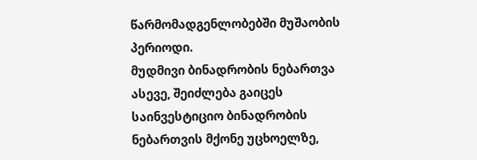წარმომადგენლობებში მუშაობის პერიოდი.
მუდმივი ბინადრობის ნებართვა ასევე, შეიძლება გაიცეს საინვესტიციო ბინადრობის ნებართვის მქონე უცხოელზე,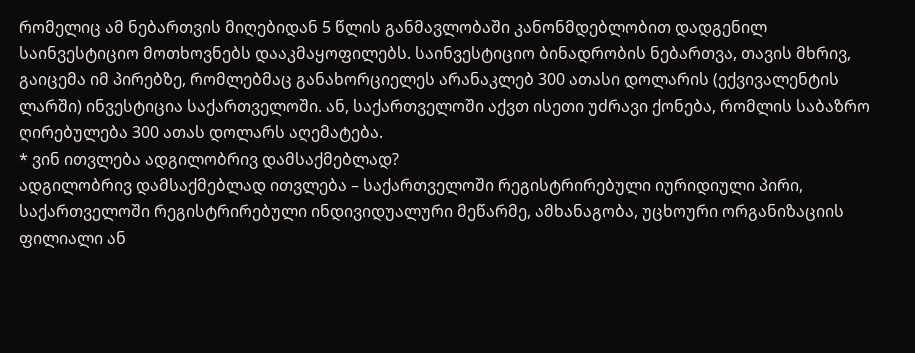რომელიც ამ ნებართვის მიღებიდან 5 წლის განმავლობაში კანონმდებლობით დადგენილ საინვესტიციო მოთხოვნებს დააკმაყოფილებს. საინვესტიციო ბინადრობის ნებართვა, თავის მხრივ, გაიცემა იმ პირებზე, რომლებმაც განახორციელეს არანაკლებ 300 ათასი დოლარის (ექვივალენტის ლარში) ინვესტიცია საქართველოში. ან, საქართველოში აქვთ ისეთი უძრავი ქონება, რომლის საბაზრო ღირებულება 300 ათას დოლარს აღემატება.
* ვინ ითვლება ადგილობრივ დამსაქმებლად?
ადგილობრივ დამსაქმებლად ითვლება – საქართველოში რეგისტრირებული იურიდიული პირი, საქართველოში რეგისტრირებული ინდივიდუალური მეწარმე, ამხანაგობა, უცხოური ორგანიზაციის ფილიალი ან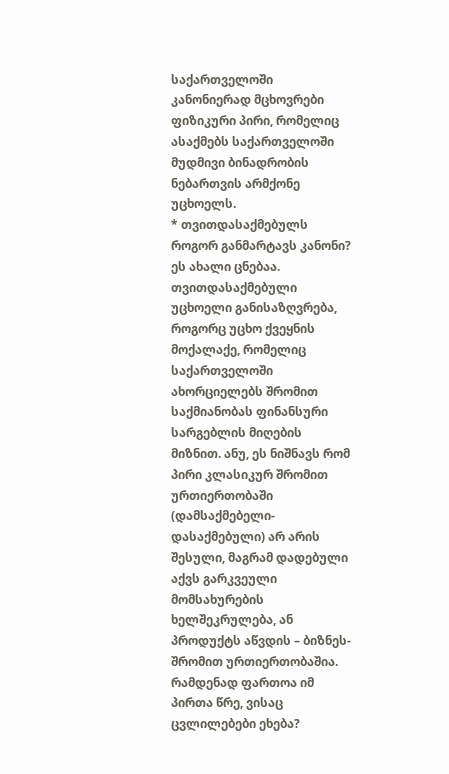საქართველოში კანონიერად მცხოვრები ფიზიკური პირი, რომელიც ასაქმებს საქართველოში მუდმივი ბინადრობის ნებართვის არმქონე უცხოელს.
* თვითდასაქმებულს როგორ განმარტავს კანონი?
ეს ახალი ცნებაა. თვითდასაქმებული უცხოელი განისაზღვრება, როგორც უცხო ქვეყნის მოქალაქე, რომელიც საქართველოში ახორციელებს შრომით საქმიანობას ფინანსური სარგებლის მიღების მიზნით. ანუ, ეს ნიშნავს რომ პირი კლასიკურ შრომით ურთიერთობაში (დამსაქმებელი-დასაქმებული) არ არის შესული, მაგრამ დადებული აქვს გარკვეული მომსახურების ხელშეკრულება, ან პროდუქტს აწვდის – ბიზნეს-შრომით ურთიერთობაშია.
რამდენად ფართოა იმ პირთა წრე, ვისაც ცვლილებები ეხება?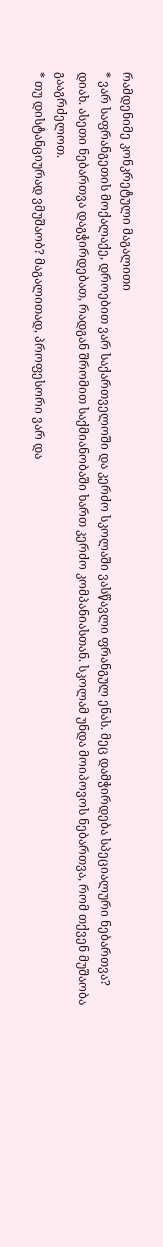რამდენიმე კონკრეტული მაგალითი
* ვარ საფრანგეთის მოქალაქე, დროებით ვარ საქართველოში და კერძო სკოლაში ვასწავლი ფრანგულ ენას. მეც დამჭირდება სპეციალური ნებართვა?
დიახ. ასეთი ნებართვა დაგჭირდებათ, რადგან შრომით საქმიანობაში ხართ კერძო კომპანიასთან. სკოლამ უნდა მოიპოვოს ნებართვა, რომ თქვენ მუშაობა გააგრძელოთ.
* თუ დისტანციურად ვმუშაობ? მაგალითად, პროფესორი ვარ და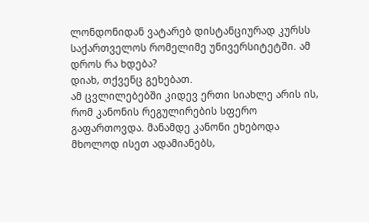ლონდონიდან ვატარებ დისტანციურად კურსს საქართველოს რომელიმე უნივერსიტეტში. ამ დროს რა ხდება?
დიახ, თქვენც გეხებათ.
ამ ცვლილებებში კიდევ ერთი სიახლე არის ის, რომ კანონის რეგულირების სფერო გაფართოვდა. მანამდე კანონი ეხებოდა მხოლოდ ისეთ ადამიანებს,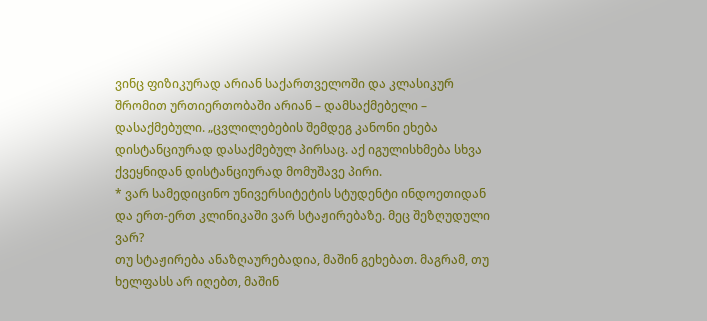ვინც ფიზიკურად არიან საქართველოში და კლასიკურ შრომით ურთიერთობაში არიან – დამსაქმებელი – დასაქმებული. „ცვლილებების შემდეგ კანონი ეხება დისტანციურად დასაქმებულ პირსაც. აქ იგულისხმება სხვა ქვეყნიდან დისტანციურად მომუშავე პირი.
* ვარ სამედიცინო უნივერსიტეტის სტუდენტი ინდოეთიდან და ერთ-ერთ კლინიკაში ვარ სტაჟირებაზე. მეც შეზღუდული ვარ?
თუ სტაჟირება ანაზღაურებადია, მაშინ გეხებათ. მაგრამ, თუ ხელფასს არ იღებთ, მაშინ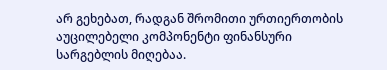არ გეხებათ, რადგან შრომითი ურთიერთობის აუცილებელი კომპონენტი ფინანსური სარგებლის მიღებაა.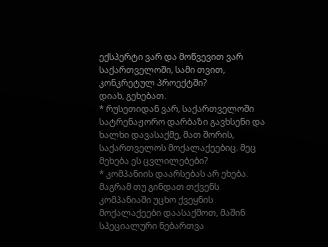ექსპერტი ვარ და მოწვევით ვარ საქართველოში, სამი თვით, კონკრეტულ პროექტში?
დიახ, გეხებათ.
* რუსეთიდან ვარ, საქართველოში სატრენაჟორო დარბაზი გავხსენი და ხალხი დავასაქმე, მათ შორის, საქართველოს მოქალაქეებიც. მეც მეხება ეს ცვლილებები?
* კომპანიის დაარსებას არ ეხება. მაგრამ თუ გინდათ თქვენს კომპანიაში უცხო ქვეყნის მოქალაქეები დაასაქმოთ, მაშინ სპეციალური ნებართვა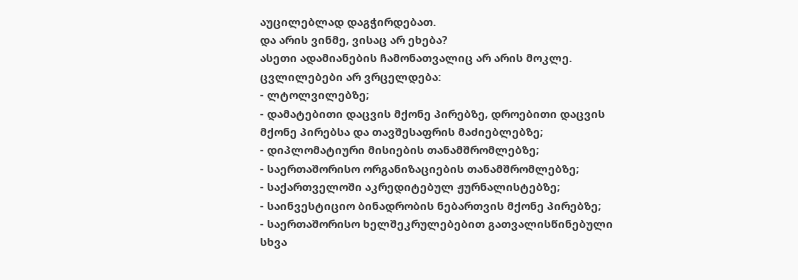აუცილებლად დაგჭირდებათ.
და არის ვინმე, ვისაც არ ეხება?
ასეთი ადამიანების ჩამონათვალიც არ არის მოკლე.
ცვლილებები არ ვრცელდება:
- ლტოლვილებზე;
- დამატებითი დაცვის მქონე პირებზე, დროებითი დაცვის მქონე პირებსა და თავშესაფრის მაძიებლებზე;
- დიპლომატიური მისიების თანამშრომლებზე;
- საერთაშორისო ორგანიზაციების თანამშრომლებზე;
- საქართველოში აკრედიტებულ ჟურნალისტებზე;
- საინვესტიციო ბინადრობის ნებართვის მქონე პირებზე;
- საერთაშორისო ხელშეკრულებებით გათვალისწინებული სხვა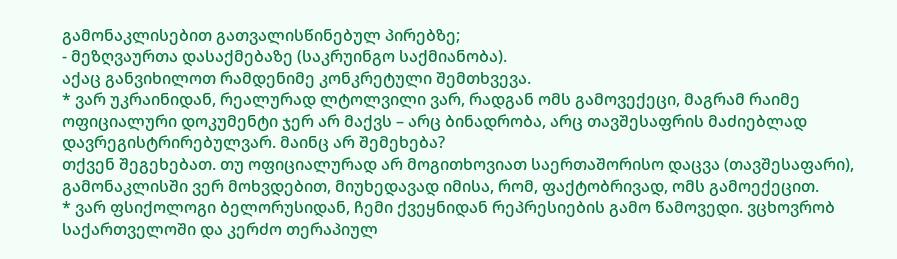გამონაკლისებით გათვალისწინებულ პირებზე;
- მეზღვაურთა დასაქმებაზე (საკრუინგო საქმიანობა).
აქაც განვიხილოთ რამდენიმე კონკრეტული შემთხვევა.
* ვარ უკრაინიდან, რეალურად ლტოლვილი ვარ, რადგან ომს გამოვექეცი, მაგრამ რაიმე ოფიციალური დოკუმენტი ჯერ არ მაქვს – არც ბინადრობა, არც თავშესაფრის მაძიებლად დავრეგისტრირებულვარ. მაინც არ შემეხება?
თქვენ შეგეხებათ. თუ ოფიციალურად არ მოგითხოვიათ საერთაშორისო დაცვა (თავშესაფარი), გამონაკლისში ვერ მოხვდებით, მიუხედავად იმისა, რომ, ფაქტობრივად, ომს გამოექეცით.
* ვარ ფსიქოლოგი ბელორუსიდან, ჩემი ქვეყნიდან რეპრესიების გამო წამოვედი. ვცხოვრობ საქართველოში და კერძო თერაპიულ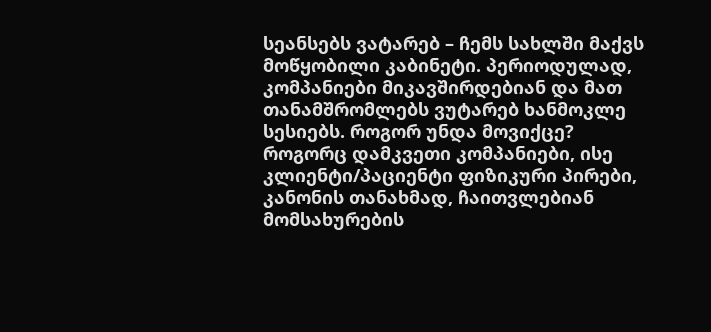სეანსებს ვატარებ – ჩემს სახლში მაქვს მოწყობილი კაბინეტი. პერიოდულად, კომპანიები მიკავშირდებიან და მათ თანამშრომლებს ვუტარებ ხანმოკლე სესიებს. როგორ უნდა მოვიქცე?
როგორც დამკვეთი კომპანიები, ისე კლიენტი/პაციენტი ფიზიკური პირები, კანონის თანახმად, ჩაითვლებიან მომსახურების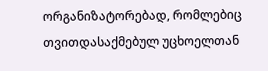ორგანიზატორებად, რომლებიც თვითდასაქმებულ უცხოელთან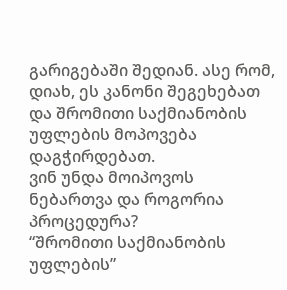გარიგებაში შედიან. ასე რომ, დიახ, ეს კანონი შეგეხებათ და შრომითი საქმიანობის უფლების მოპოვება დაგჭირდებათ.
ვინ უნდა მოიპოვოს ნებართვა და როგორია პროცედურა?
“შრომითი საქმიანობის უფლების”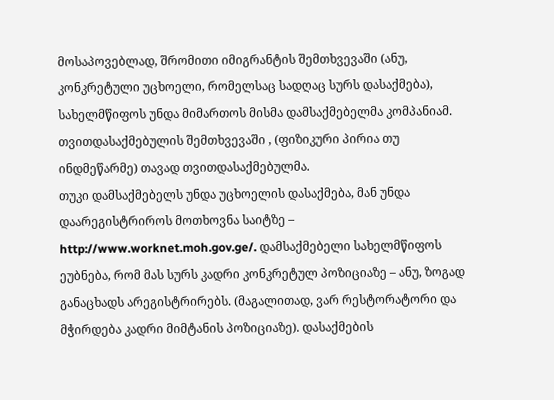მოსაპოვებლად, შრომითი იმიგრანტის შემთხვევაში (ანუ, კონკრეტული უცხოელი, რომელსაც სადღაც სურს დასაქმება), სახელმწიფოს უნდა მიმართოს მისმა დამსაქმებელმა კომპანიამ. თვითდასაქმებულის შემთხვევაში , (ფიზიკური პირია თუ ინდმეწარმე) თავად თვითდასაქმებულმა.
თუკი დამსაქმებელს უნდა უცხოელის დასაქმება, მან უნდა დაარეგისტრიროს მოთხოვნა საიტზე – http://www.worknet.moh.gov.ge/. დამსაქმებელი სახელმწიფოს ეუბნება, რომ მას სურს კადრი კონკრეტულ პოზიციაზე – ანუ, ზოგად განაცხადს არეგისტრირებს. (მაგალითად, ვარ რესტორატორი და მჭირდება კადრი მიმტანის პოზიციაზე). დასაქმების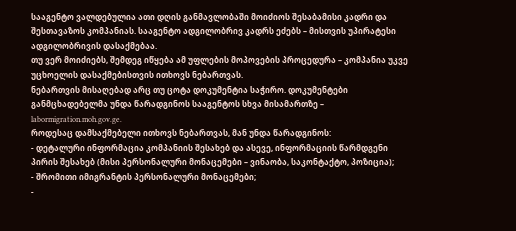სააგენტო ვალდებულია ათი დღის განმავლობაში მოიძიოს შესაბამისი კადრი და შესთავაზოს კომპანიას. სააგენტო ადგილობრივ კადრს ეძებს – მისთვის უპირატესი ადგილობრივის დასაქმებაა.
თუ ვერ მოიძიებს, შემდეგ იწყება ამ უფლების მოპოვების პროცედურა – კომპანია უკვე უცხოელის დასაქმებისთვის ითხოვს ნებართვას.
ნებართვის მისაღებად არც თუ ცოტა დოკუმენტია საჭირო. დოკუმენტები განმცხადებელმა უნდა წარადგინოს სააგენტოს სხვა მისამართზე – labormigration.moh.gov.ge.
როდესაც დამსაქმებელი ითხოვს ნებართვას, მან უნდა წარადგინოს:
- დეტალური ინფორმაცია კომპანიის შესახებ და ასევე, ინფორმაციის წარმდგენი პირის შესახებ (მისი პერსონალური მონაცემები – ვინაობა, საკონტაქტო, პოზიცია);
- შრომითი იმიგრანტის პერსონალური მონაცემები;
-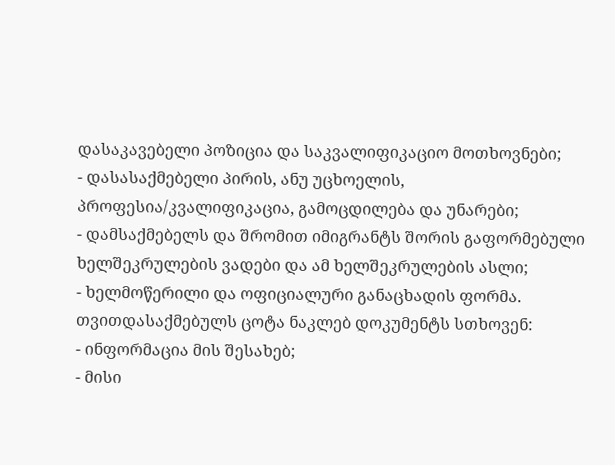დასაკავებელი პოზიცია და საკვალიფიკაციო მოთხოვნები;
- დასასაქმებელი პირის, ანუ უცხოელის, პროფესია/კვალიფიკაცია, გამოცდილება და უნარები;
- დამსაქმებელს და შრომით იმიგრანტს შორის გაფორმებული ხელშეკრულების ვადები და ამ ხელშეკრულების ასლი;
- ხელმოწერილი და ოფიციალური განაცხადის ფორმა.
თვითდასაქმებულს ცოტა ნაკლებ დოკუმენტს სთხოვენ:
- ინფორმაცია მის შესახებ;
- მისი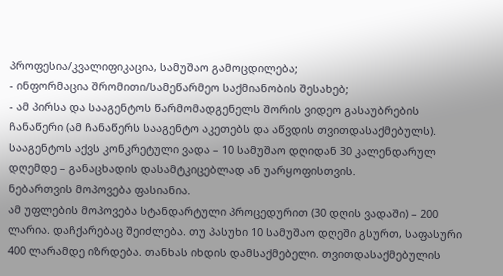პროფესია/კვალიფიკაცია, სამუშაო გამოცდილება;
- ინფორმაცია შრომითი/სამეწარმეო საქმიანობის შესახებ;
- ამ პირსა და სააგენტოს წარმომადგენელს შორის ვიდეო გასაუბრების ჩანაწერი (ამ ჩანაწერს სააგენტო აკეთებს და აწვდის თვითდასაქმებულს).
სააგენტოს აქვს კონკრეტული ვადა – 10 სამუშაო დღიდან 30 კალენდარულ დღემდე – განაცხადის დასამტკიცებლად ან უარყოფისთვის.
ნებართვის მოპოვება ფასიანია.
ამ უფლების მოპოვება სტანდარტული პროცედურით (30 დღის ვადაში) – 200 ლარია. დაჩქარებაც შეიძლება. თუ პასუხი 10 სამუშაო დღეში გსურთ, საფასური 400 ლარამდე იზრდება. თანხას იხდის დამსაქმებელი. თვითდასაქმებულის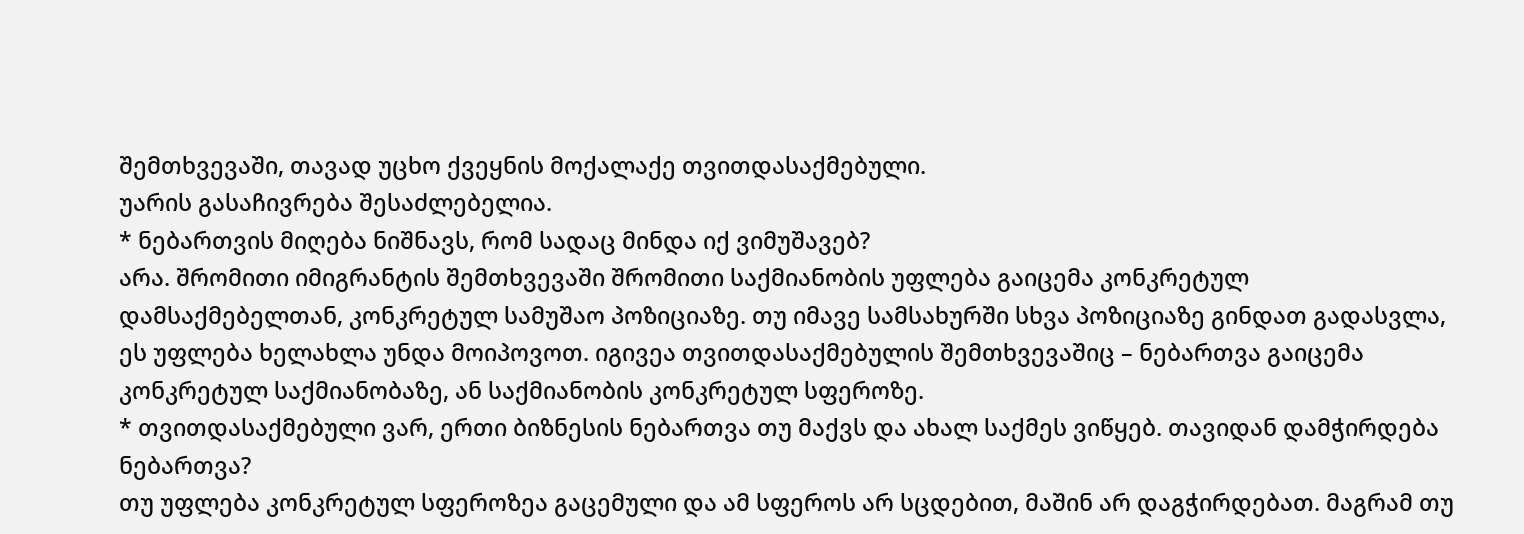შემთხვევაში, თავად უცხო ქვეყნის მოქალაქე თვითდასაქმებული.
უარის გასაჩივრება შესაძლებელია.
* ნებართვის მიღება ნიშნავს, რომ სადაც მინდა იქ ვიმუშავებ?
არა. შრომითი იმიგრანტის შემთხვევაში შრომითი საქმიანობის უფლება გაიცემა კონკრეტულ დამსაქმებელთან, კონკრეტულ სამუშაო პოზიციაზე. თუ იმავე სამსახურში სხვა პოზიციაზე გინდათ გადასვლა, ეს უფლება ხელახლა უნდა მოიპოვოთ. იგივეა თვითდასაქმებულის შემთხვევაშიც – ნებართვა გაიცემა კონკრეტულ საქმიანობაზე, ან საქმიანობის კონკრეტულ სფეროზე.
* თვითდასაქმებული ვარ, ერთი ბიზნესის ნებართვა თუ მაქვს და ახალ საქმეს ვიწყებ. თავიდან დამჭირდება ნებართვა?
თუ უფლება კონკრეტულ სფეროზეა გაცემული და ამ სფეროს არ სცდებით, მაშინ არ დაგჭირდებათ. მაგრამ თუ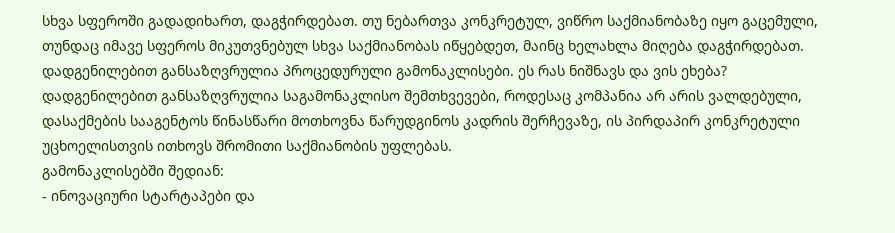სხვა სფეროში გადადიხართ, დაგჭირდებათ. თუ ნებართვა კონკრეტულ, ვიწრო საქმიანობაზე იყო გაცემული, თუნდაც იმავე სფეროს მიკუთვნებულ სხვა საქმიანობას იწყებდეთ, მაინც ხელახლა მიღება დაგჭირდებათ.
დადგენილებით განსაზღვრულია პროცედურული გამონაკლისები. ეს რას ნიშნავს და ვის ეხება?
დადგენილებით განსაზღვრულია საგამონაკლისო შემთხვევები, როდესაც კომპანია არ არის ვალდებული, დასაქმების სააგენტოს წინასწარი მოთხოვნა წარუდგინოს კადრის შერჩევაზე, ის პირდაპირ კონკრეტული უცხოელისთვის ითხოვს შრომითი საქმიანობის უფლებას.
გამონაკლისებში შედიან:
- ინოვაციური სტარტაპები და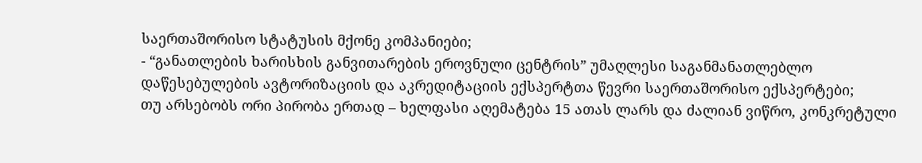საერთაშორისო სტატუსის მქონე კომპანიები;
- “განათლების ხარისხის განვითარების ეროვნული ცენტრის” უმაღლესი საგანმანათლებლო დაწესებულების ავტორიზაციის და აკრედიტაციის ექსპერტთა წევრი საერთაშორისო ექსპერტები;
თუ არსებობს ორი პირობა ერთად – ხელფასი აღემატება 15 ათას ლარს და ძალიან ვიწრო, კონკრეტული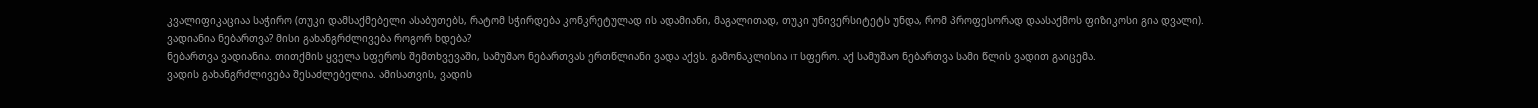კვალიფიკაციაა საჭირო (თუკი დამსაქმებელი ასაბუთებს, რატომ სჭირდება კონკრეტულად ის ადამიანი, მაგალითად, თუკი უნივერსიტეტს უნდა, რომ პროფესორად დაასაქმოს ფიზიკოსი გია დვალი).
ვადიანია ნებართვა? მისი გახანგრძლივება როგორ ხდება?
ნებართვა ვადიანია. თითქმის ყველა სფეროს შემთხვევაში, სამუშაო ნებართვას ერთწლიანი ვადა აქვს. გამონაკლისია IT სფერო. აქ სამუშაო ნებართვა სამი წლის ვადით გაიცემა.
ვადის გახანგრძლივება შესაძლებელია. ამისათვის, ვადის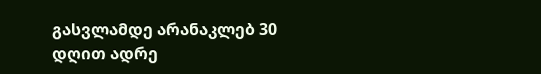გასვლამდე არანაკლებ 30 დღით ადრე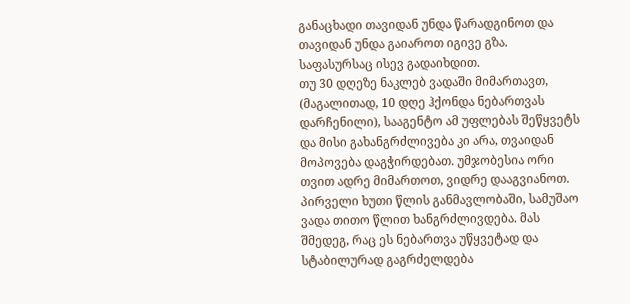განაცხადი თავიდან უნდა წარადგინოთ და თავიდან უნდა გაიაროთ იგივე გზა. საფასურსაც ისევ გადაიხდით.
თუ 30 დღეზე ნაკლებ ვადაში მიმართავთ, (მაგალითად, 10 დღე ჰქონდა ნებართვას დარჩენილი), სააგენტო ამ უფლებას შეწყვეტს და მისი გახანგრძლივება კი არა, თვაიდან მოპოვება დაგჭირდებათ. უმჯობესია ორი თვით ადრე მიმართოთ, ვიდრე დააგვიანოთ.
პირველი ხუთი წლის განმავლობაში, სამუშაო ვადა თითო წლით ხანგრძლივდება. მას შმედეგ, რაც ეს ნებართვა უწყვეტად და სტაბილურად გაგრძელდება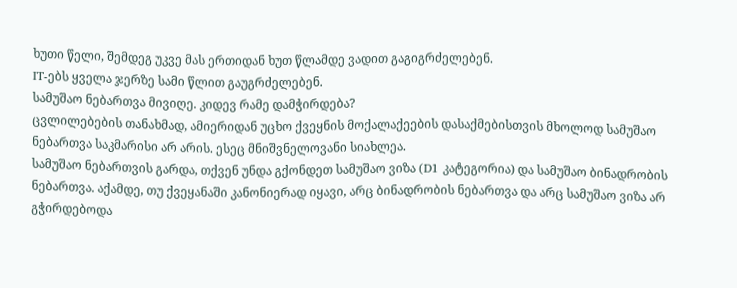ხუთი წელი, შემდეგ უკვე მას ერთიდან ხუთ წლამდე ვადით გაგიგრძელებენ.
IT-ებს ყველა ჯერზე სამი წლით გაუგრძელებენ.
სამუშაო ნებართვა მივიღე. კიდევ რამე დამჭირდება?
ცვლილებების თანახმად, ამიერიდან უცხო ქვეყნის მოქალაქეების დასაქმებისთვის მხოლოდ სამუშაო ნებართვა საკმარისი არ არის. ესეც მნიშვნელოვანი სიახლეა.
სამუშაო ნებართვის გარდა, თქვენ უნდა გქონდეთ სამუშაო ვიზა (D1 კატეგორია) და სამუშაო ბინადრობის ნებართვა. აქამდე, თუ ქვეყანაში კანონიერად იყავი, არც ბინადრობის ნებართვა და არც სამუშაო ვიზა არ გჭირდებოდა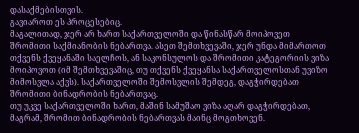დასაქმებისთვის.
გავიაროთ ეს პროცესებიც.
მაგალითად, ჯერ არ ხართ საქართველოში და წინასწარ მოიპოვეთ შრომითი საქმიანობის ნებართვა. ასეთ შემთხვევაში, ჯერ უნდა მიმართოთ თქვენს ქვეყანაში საელჩოს, ან საკონსულოს და შრომითი კატეგორიის ვიზა მოიპოვოთ (იმ შემთხვევაშიც, თუ თქვენს ქვეყანსა საქართველოსთან უვიზო მიმოსვლა აქვს). საქართველოში შემოსვლის შემდეგ, დაგჭირდებათ შრომითი ბინადრობის ნებართვაც.
თუ უკვე საქართველოში ხართ, მაშინ სამუშაო ვიზა აღარ დაგჭირდებათ, მაგრამ, შრომით ბინადრობის ნებართვას მაინც მოგთხოვენ.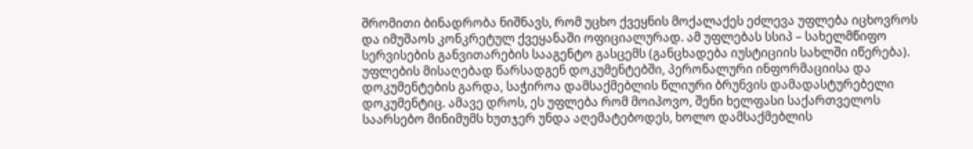შრომითი ბინადრობა ნიშნავს, რომ უცხო ქვეყნის მოქალაქეს ეძლევა უფლება იცხოვროს და იმუშაოს კონკრეტულ ქვეყანაში ოფიციალურად. ამ უფლებას სსიპ – სახელმწიფო სერვისების განვითარების სააგენტო გასცემს (განცხადება იუსტიციის სახლში იწერება). უფლების მისაღებად წარსადგენ დოკუმენტებში, პერონალური ინფორმაციისა და დოკუმენტების გარდა, საჭიროა დამსაქმებლის წლიური ბრუნვის დამადასტურებელი დოკუმენტიც. ამავე დროს, ეს უფლება რომ მოიპოვო, შენი ხელფასი საქართველოს საარსებო მინიმუმს ხუთჯერ უნდა აღემატებოდეს, ხოლო დამსაქმებლის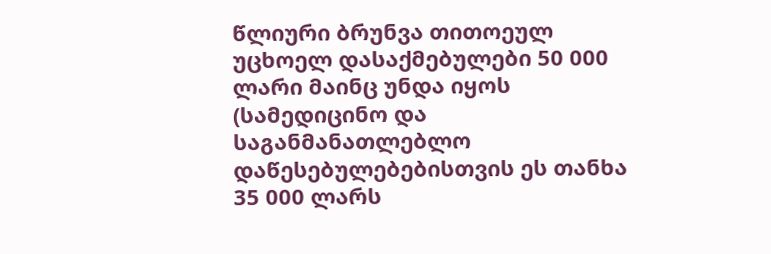წლიური ბრუნვა თითოეულ უცხოელ დასაქმებულები 50 000 ლარი მაინც უნდა იყოს (სამედიცინო და საგანმანათლებლო დაწესებულებებისთვის ეს თანხა 35 000 ლარს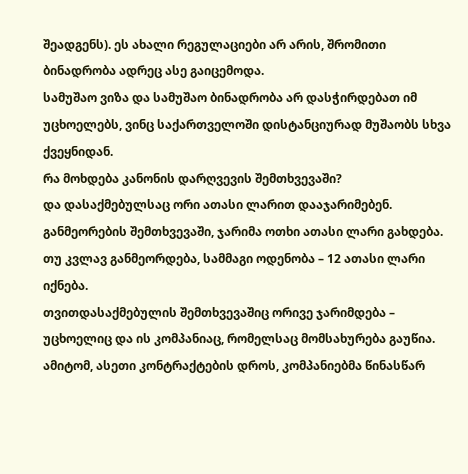შეადგენს). ეს ახალი რეგულაციები არ არის, შრომითი ბინადრობა ადრეც ასე გაიცემოდა.
სამუშაო ვიზა და სამუშაო ბინადრობა არ დასჭირდებათ იმ უცხოელებს, ვინც საქართველოში დისტანციურად მუშაობს სხვა ქვეყნიდან.
რა მოხდება კანონის დარღვევის შემთხვევაში?
და დასაქმებულსაც ორი ათასი ლარით დააჯარიმებენ.
განმეორების შემთხვევაში, ჯარიმა ოთხი ათასი ლარი გახდება. თუ კვლავ განმეორდება, სამმაგი ოდენობა – 12 ათასი ლარი იქნება.
თვითდასაქმებულის შემთხვევაშიც ორივე ჯარიმდება – უცხოელიც და ის კომპანიაც, რომელსაც მომსახურება გაუწია. ამიტომ, ასეთი კონტრაქტების დროს, კომპანიებმა წინასწარ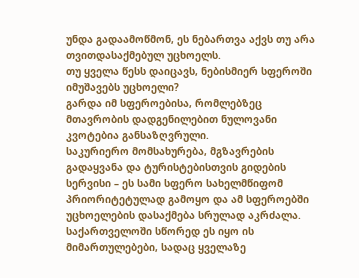უნდა გადაამოწმონ, ეს ნებართვა აქვს თუ არა თვითდასაქმებულ უცხოელს.
თუ ყველა წესს დაიცავს, ნებისმიერ სფეროში იმუშავებს უცხოელი?
გარდა იმ სფეროებისა, რომლებზეც მთავრობის დადგენილებით ნულოვანი კვოტებია განსაზღვრული.
საკურიერო მომსახურება, მგზავრების გადაყვანა და ტურისტებისთვის გიდების სერვისი – ეს სამი სფერო სახელმწიფომ პრიორიტეტულად გამოყო და ამ სფეროებში უცხოელების დასაქმება სრულად აკრძალა.
საქართველოში სწორედ ეს იყო ის მიმართულებები, სადაც ყველაზე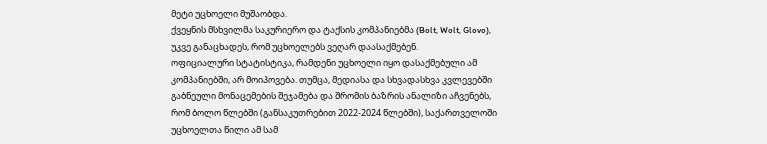მეტი უცხოელი მუშაობდა.
ქვეყნის მსხვილმა საკურიერო და ტაქსის კომპანიებმა (Bolt, Wolt, Glovo), უკვე განაცხადეს, რომ უცხოელებს ვეღარ დაასაქმებენ.
ოფიციალური სტატისტიკა, რამდენი უცხოელი იყო დასაქმებული ამ კომპანიებში, არ მოიპოვება. თუმცა, მედიასა და სხვადასხვა კვლევებში გაბნეული მონაცემების შეჯამება და შრომის ბაზრის ანალიზი აჩვენებს, რომ ბოლო წლებში (განსაკუთრებით 2022-2024 წლებში), საქართველოში უცხოელთა წილი ამ სამ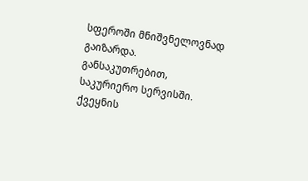სფეროში მნიშვნელოვნად გაიზარდა. განსაკუთრებით, საკურიერო სერვისში.
ქვეყნის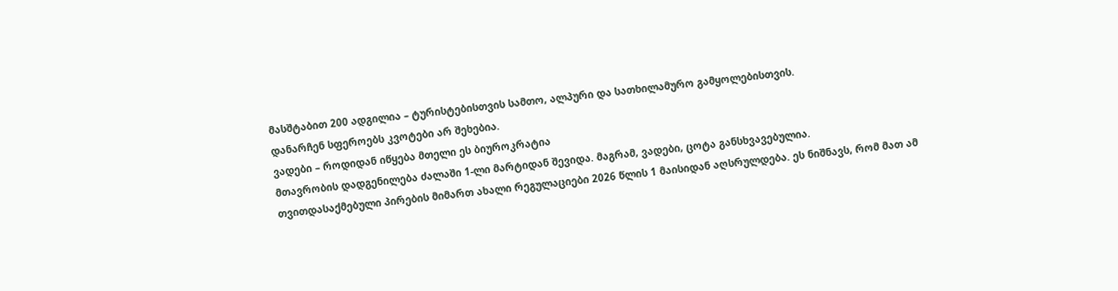მასშტაბით 200 ადგილია – ტურისტებისთვის სამთო, ალპური და სათხილამურო გამყოლებისთვის.
დანარჩენ სფეროებს კვოტები არ შეხებია.
ვადები – როდიდან იწყება მთელი ეს ბიუროკრატია
მთავრობის დადგენილება ძალაში 1-ლი მარტიდან შევიდა. მაგრამ, ვადები, ცოტა განსხვავებულია.
თვითდასაქმებული პირების მიმართ ახალი რეგულაციები 2026 წლის 1 მაისიდან აღსრულდება. ეს ნიშნავს, რომ მათ ამ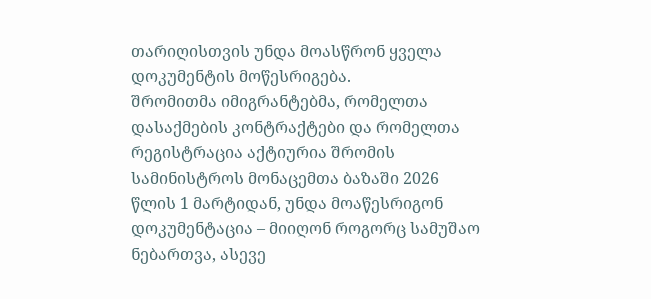თარიღისთვის უნდა მოასწრონ ყველა დოკუმენტის მოწესრიგება.
შრომითმა იმიგრანტებმა, რომელთა დასაქმების კონტრაქტები და რომელთა რეგისტრაცია აქტიურია შრომის სამინისტროს მონაცემთა ბაზაში 2026 წლის 1 მარტიდან, უნდა მოაწესრიგონ დოკუმენტაცია – მიიღონ როგორც სამუშაო ნებართვა, ასევე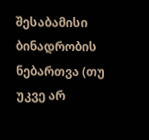შესაბამისი ბინადრობის ნებართვა (თუ უკვე არ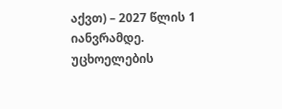აქვთ) – 2027 წლის 1 იანვრამდე.
უცხოელების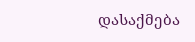დასაქმება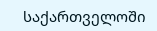საქართველოში